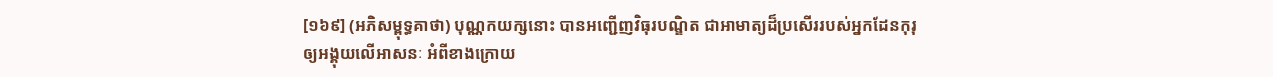[១៦៩] (អភិសម្ពុទ្ធគាថា) បុណ្ណកយក្សនោះ បានអញ្ជើញវិធុរបណ្ឌិត ជាអាមាត្យដ៏ប្រសើររបស់អ្នកដែនកុរុឲ្យអង្គុយលើអាសនៈ អំពីខាងក្រោយ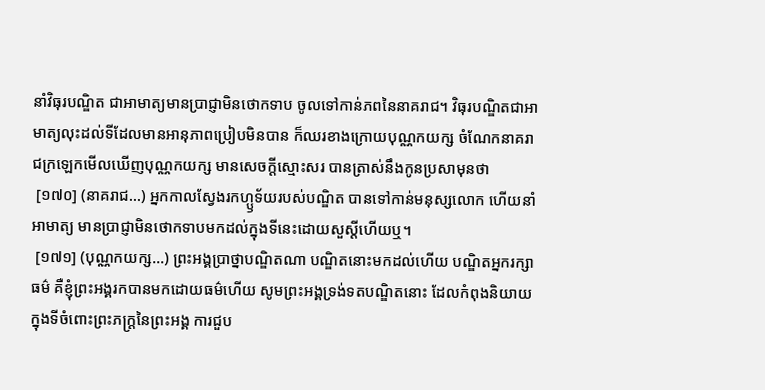នាំវិធុរបណ្ឌិត ជាអាមាត្យមានប្រាជ្ញាមិនថោកទាប ចូលទៅកាន់ភពនៃនាគរាជ។ វិធុរបណ្ឌិតជាអាមាត្យលុះដល់ទីដែលមានអានុភាពប្រៀបមិនបាន ក៏ឈរខាងក្រោយបុណ្ណកយក្ស ចំណែកនាគរាជក្រឡេកមើលឃើញបុណ្ណកយក្ស មានសេចក្តីស្មោះសរ បានត្រាស់នឹងកូនប្រសាមុនថា
 [១៧០] (នាគរាជ…) អ្នកកាលស្វែងរកហ្ឫទ័យរបស់បណ្ឌិត បានទៅកាន់មនុស្សលោក ហើយនាំអាមាត្យ មានប្រាជ្ញាមិនថោកទាបមកដល់ក្នុងទីនេះដោយសួស្តីហើយឬ។
 [១៧១] (បុណ្ណកយក្ស…) ព្រះអង្គប្រាថ្នាបណ្ឌិតណា បណ្ឌិតនោះមកដល់ហើយ បណ្ឌិតអ្នករក្សាធម៌ គឺខ្ញុំព្រះអង្គរកបានមកដោយធម៌ហើយ សូមព្រះអង្គទ្រង់ទតបណ្ឌិតនោះ ដែលកំពុងនិយាយក្នុងទីចំពោះព្រះភក្រ្តនៃព្រះអង្គ ការជួប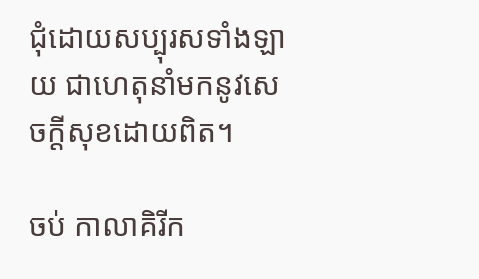ជុំដោយសប្បុរសទាំងឡាយ ជាហេតុនាំមកនូវសេចក្តីសុខដោយពិត។

ចប់ កាលាគិរីក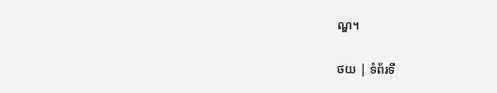ណ្ឌ។

ថយ | ទំព័រទី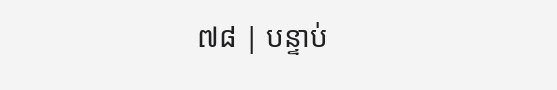៧៨ | បន្ទាប់